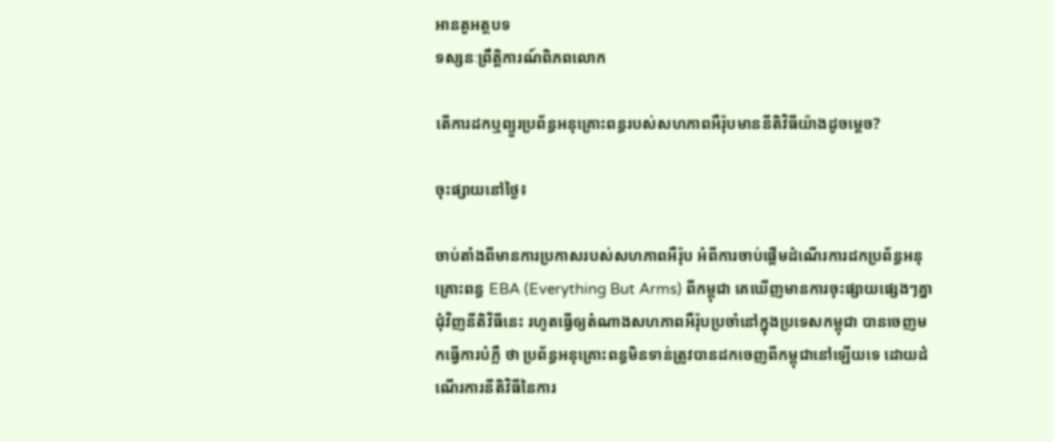អានតួអត្ថបទ
ទស្សនៈព្រឹត្តិការណ៍ពិភពលោក

តើការដកឬព្យួរប្រព័ន្ធអនុគ្រោះពន្ធរបស់សហភាពអឺរ៉ុបមាននីតិវិធីយ៉ាងដូចម្តេច?

ចុះផ្សាយនៅថ្ងៃ៖

ចាប់តាំងពីមានការប្រកាសរបស់សហភាពអឺរ៉ុប អំពីការចាប់ផ្តើមដំណើរការដកប្រព័ន្ធអនុគ្រោះពន្ធ EBA (Everything But Arms) ពីកម្ពុជា គេឃើញមានការចុះផ្សាយផ្សេងៗគ្នា ជុំវិញនីតិវិធីនេះ រហូតធ្វើឲ្យតំណាងសហភាពអឺរ៉ុបប្រចាំនៅក្នុងប្រទេសកម្ពុជា បានចេញមកធ្វើការបំភ្លឺ ថា ប្រព័ន្ធអនុគ្រោះពន្ធមិនទាន់ត្រូវបានដកចេញពីកម្ពុជានៅឡើយទេ ដោយដំណើរការនីតិវិធីនៃការ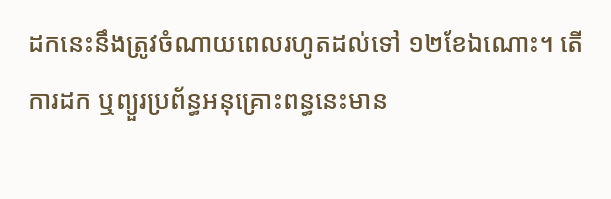ដកនេះនឹងត្រូវចំណាយពេលរហូតដល់ទៅ ១២ខែឯណោះ។ តើការដក ឬព្យួរប្រព័ន្ធអនុគ្រោះពន្ធនេះមាន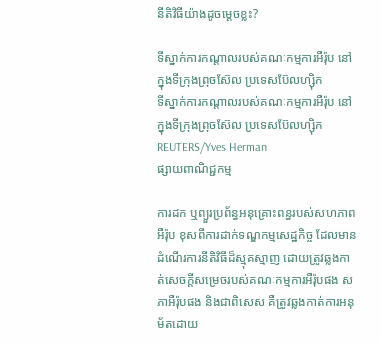នីតិវិធីយ៉ាងដូចម្តេចខ្លះ?

ទីស្នាក់ការកណ្តាលរបស់គណៈកម្មការអឺរ៉ុប នៅក្នុងទីក្រុងព្រុចស៊ែល ប្រទេសប៊ែលហ្ស៊ិក
ទីស្នាក់ការកណ្តាលរបស់គណៈកម្មការអឺរ៉ុប នៅក្នុងទីក្រុងព្រុចស៊ែល ប្រទេសប៊ែលហ្ស៊ិក REUTERS/Yves Herman
ផ្សាយពាណិជ្ជកម្ម

ការដក ឬព្យួរប្រព័ន្ធអនុគ្រោះពន្ធរបស់សហភាពអឺរ៉ុប ខុសពីការដាក់ទណ្ឌកម្មសេដ្ឋកិច្ច ដែលមានដំណើរការនីតិវិធីដ៏ស្មុគស្មាញ ដោយត្រូវឆ្លងកាត់សេចក្តីសម្រេចរបស់គណៈកម្មការអឺរ៉ុបផង សភាអឺរ៉ុបផង និងជាពិសេស គឺត្រូវឆ្លងកាត់ការអនុម័តដោយ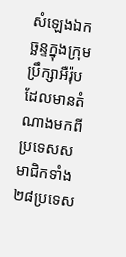សំឡេងឯកច្ឆន្ទក្នុងក្រុមប្រឹក្សាអឺរ៉ុប ដែលមានតំណាងមកពីប្រទេសសមាជិកទាំង ២៨ប្រទេស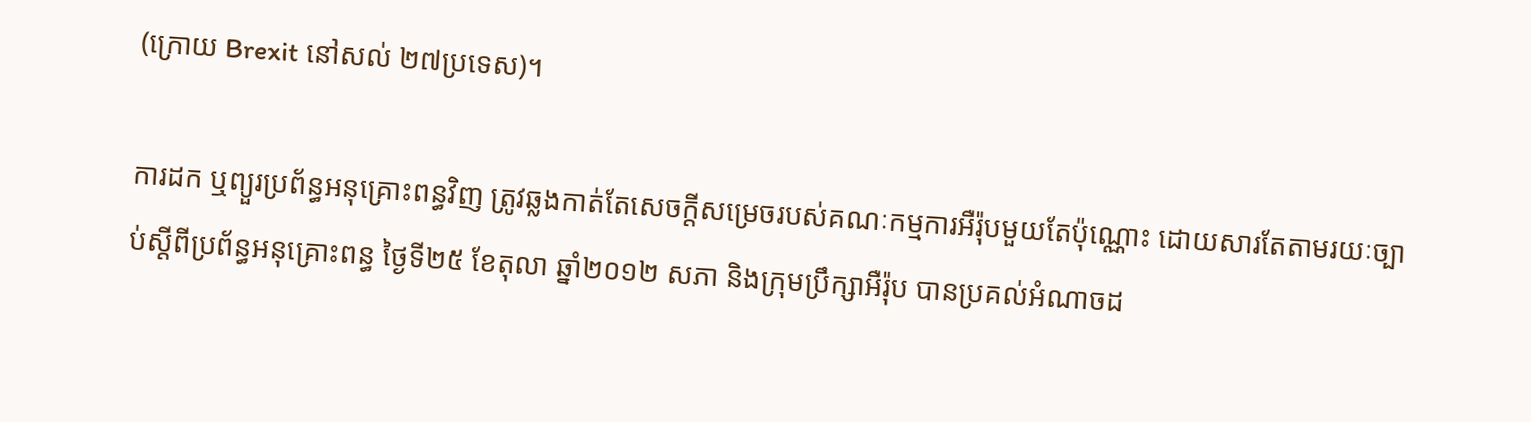(ក្រោយ Brexit នៅសល់ ២៧ប្រទេស)។

ការដក ឬព្យួរប្រព័ន្ធអនុគ្រោះពន្ធវិញ ត្រូវឆ្លងកាត់តែសេចក្តីសម្រេចរបស់គណៈកម្មការអឺរ៉ុបមួយតែប៉ុណ្ណោះ ដោយសារតែតាមរយៈច្បាប់ស្តីពីប្រព័ន្ធអនុគ្រោះពន្ធ ថ្ងៃទី២៥ ខែតុលា ឆ្នាំ២០១២ សភា និងក្រុមប្រឹក្សាអឺរ៉ុប បានប្រគល់អំណាចដ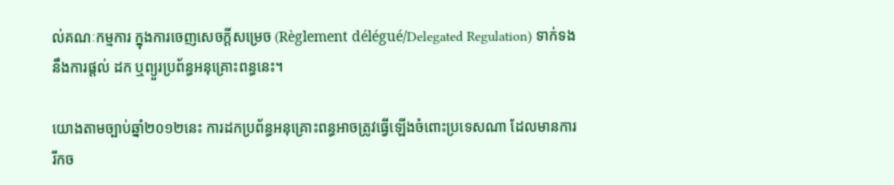ល់គណៈកម្មការ ក្នុងការចេញសេចក្តីសម្រេច (Règlement délégué/Delegated Regulation) ទាក់ទងនឹងការផ្តល់ ដក ឬព្យួរប្រព័ន្ធអនុគ្រោះពន្ធនេះ។

យោងតាមច្បាប់ឆ្នាំ២០១២នេះ ការដកប្រព័ន្ធអនុគ្រោះពន្ធអាចត្រូវធ្វើឡើងចំពោះប្រទេសណា ដែលមានការរីកច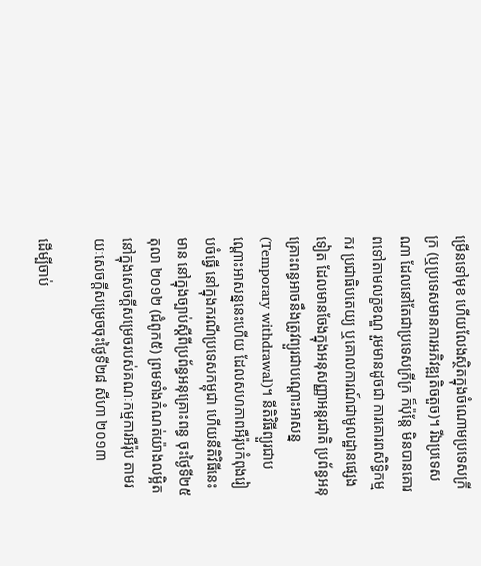ម្រើនទៅមុខ ហើយលែងស្ថិតក្នុងចំណោមប្រទេសក្រីក្រ (ឬប្រទេសមានការអភិវឌ្ឍតិចតួច)។ រីឯប្រទេសណា ដែលនៅតែជាប្រទេសក្រីក្រ ក៏ប៉ុន្តែ មិនបានគោរពទៅតាមលក្ខខណ្ឌ រួមមានដូចជា ការគោរពសិទ្ធិកម្មករ ប្រជាធិបតេយ្យ ឬគោលការណ៍ជាមូលដ្ឋានផ្សេងទៀត ដែលមានចែងក្នុងអនុសញ្ញាអន្តរជាតិ ប្រព័ន្ធអនុគ្រោះពន្ធអាចនឹងត្រូវព្យួរជាបណ្តោះអាសន្ន (Temporary withdrawal)។ នីតិវិធីព្យួរជាបណ្តោះអាសន្ននេះហើយ ដែលសហភាពអឺរ៉ុបកំពុងរៀបចំធ្វើ នៅក្នុងករណីប្រទេសកម្ពុជា ហើយនីតិវិធីនេះមាន នៅក្នុងច្បាប់ស្តីពីប្រព័ន្ធអនុគ្រោះពន្ធ ចុះថ្ងៃទី២៥ តុលា ២០១២ (ជំពូក៥) ព្រមទាំងកំណត់យ៉ាងលម្អិតនៅក្នុងសេចក្តីសម្រេចរបស់គណៈកម្មការអឺរ៉ុប តាមរយៈសេចក្តីសម្រេចចុះថ្ងៃទី២៨ សីហា ២០១៣

ដើម្បីចាប់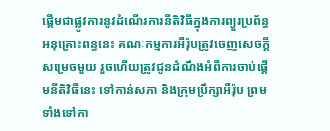ផ្តើមជាផ្លូវការនូវដំណើរការនីតិវិធីក្នុងការព្យួរប្រព័ន្ធអនុគ្រោះពន្ធនេះ គណៈកម្មការអឺរ៉ុបត្រូវចេញសេចក្តីសម្រេចមួយ រួចហើយត្រូវជូនដំណឹងអំពីការចាប់ផ្តើមនីតិវិធីនេះ ទៅកាន់សភា និងក្រុមប្រឹក្សាអឺរ៉ុប ព្រមទាំងទៅកា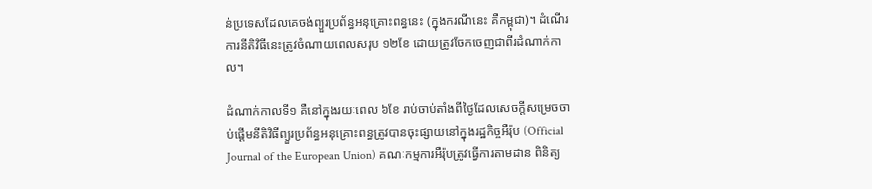ន់ប្រទេសដែលគេចង់ព្យួរប្រព័ន្ធអនុគ្រោះពន្ធនេះ (ក្នុងករណីនេះ គឺកម្ពុជា)។ ដំណើរការនីតិវិធីនេះត្រូវចំណាយពេលសរុប ១២ខែ ដោយត្រូវចែកចេញជាពីរដំណាក់កាល។

ដំណាក់កាលទី១ គឺនៅក្នុងរយៈពេល ៦ខែ រាប់ចាប់តាំងពីថ្ងៃដែលសេចក្តីសម្រេចចាប់ផ្តើមនីតិវិធីព្យួរប្រព័ន្ធអនុគ្រោះពន្ធត្រូវបានចុះផ្សាយនៅក្នុងរដ្ឋកិច្ចអឺរ៉ុប (Official Journal of the European Union) គណៈកម្មការអឺរ៉ុបត្រូវធ្វើការតាមដាន ពិនិត្យ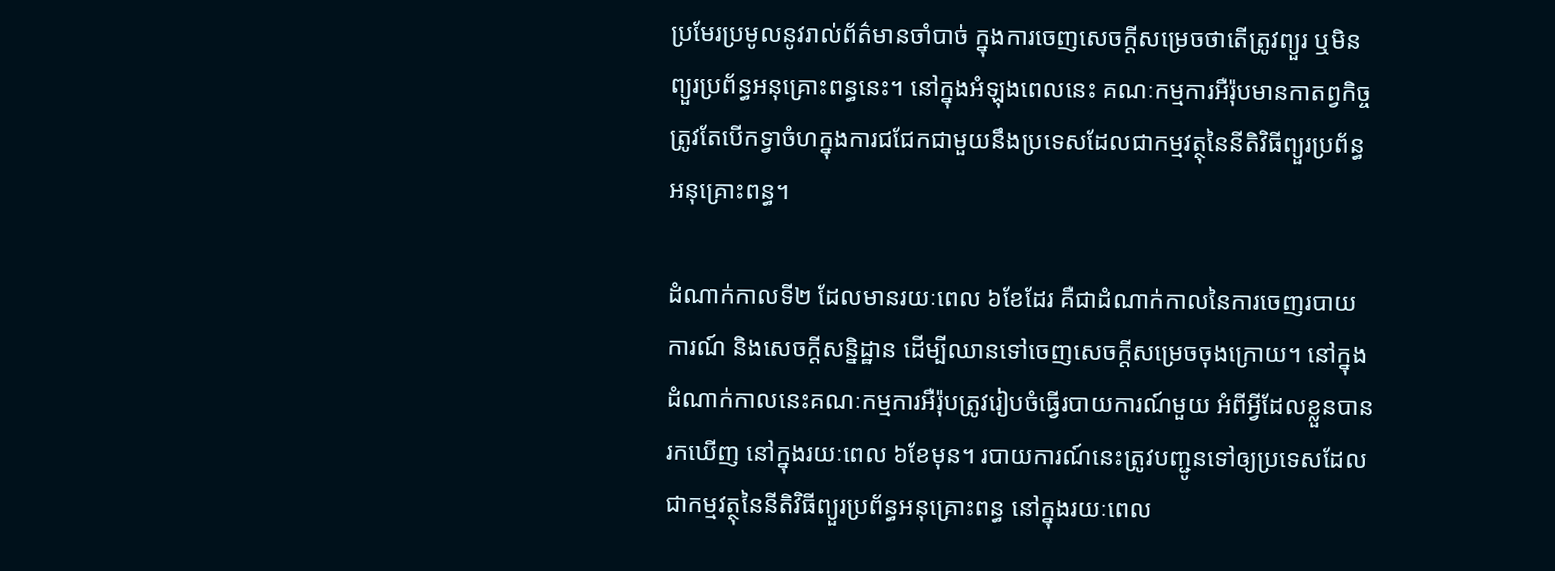ប្រមែរប្រមូលនូវរាល់ព័ត៌មានចាំបាច់ ក្នុងការចេញសេចក្តីសម្រេចថាតើត្រូវព្យួរ ឬមិនព្យួរប្រព័ន្ធអនុគ្រោះពន្ធនេះ។ នៅក្នុងអំឡុងពេលនេះ គណៈកម្មការអឺរ៉ុបមានកាតព្វកិច្ចត្រូវតែបើកទ្វាចំហក្នុងការជជែកជាមួយនឹងប្រទេសដែលជាកម្មវត្ថុនៃនីតិវិធីព្យួរប្រព័ន្ធអនុគ្រោះពន្ធ។

ដំណាក់កាលទី២ ដែលមានរយៈពេល ៦ខែដែរ គឺជាដំណាក់កាលនៃការចេញរបាយការណ៍ និងសេចក្តីសន្និដ្ឋាន ដើម្បីឈានទៅចេញសេចក្តីសម្រេចចុងក្រោយ។ នៅក្នុងដំណាក់កាលនេះគណៈកម្មការអឺរ៉ុបត្រូវរៀបចំធ្វើរបាយការណ៍មួយ អំពីអ្វីដែលខ្លួនបានរកឃើញ នៅក្នុងរយៈពេល ៦ខែមុន។ របាយការណ៍នេះត្រូវបញ្ជូនទៅឲ្យប្រទេសដែលជាកម្មវត្ថុនៃនីតិវិធីព្យួរប្រព័ន្ធអនុគ្រោះពន្ធ នៅក្នុងរយៈពេល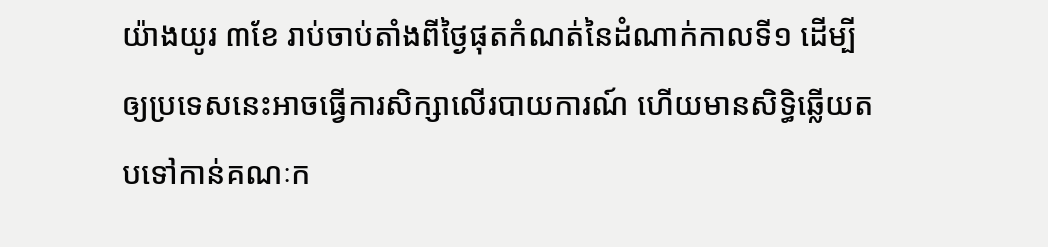យ៉ាងយូរ ៣ខែ រាប់ចាប់តាំងពីថ្ងៃផុតកំណត់នៃដំណាក់កាលទី១ ដើម្បីឲ្យប្រទេសនេះអាចធ្វើការសិក្សាលើរបាយការណ៍ ហើយមានសិទ្ធិឆ្លើយតបទៅកាន់គណៈក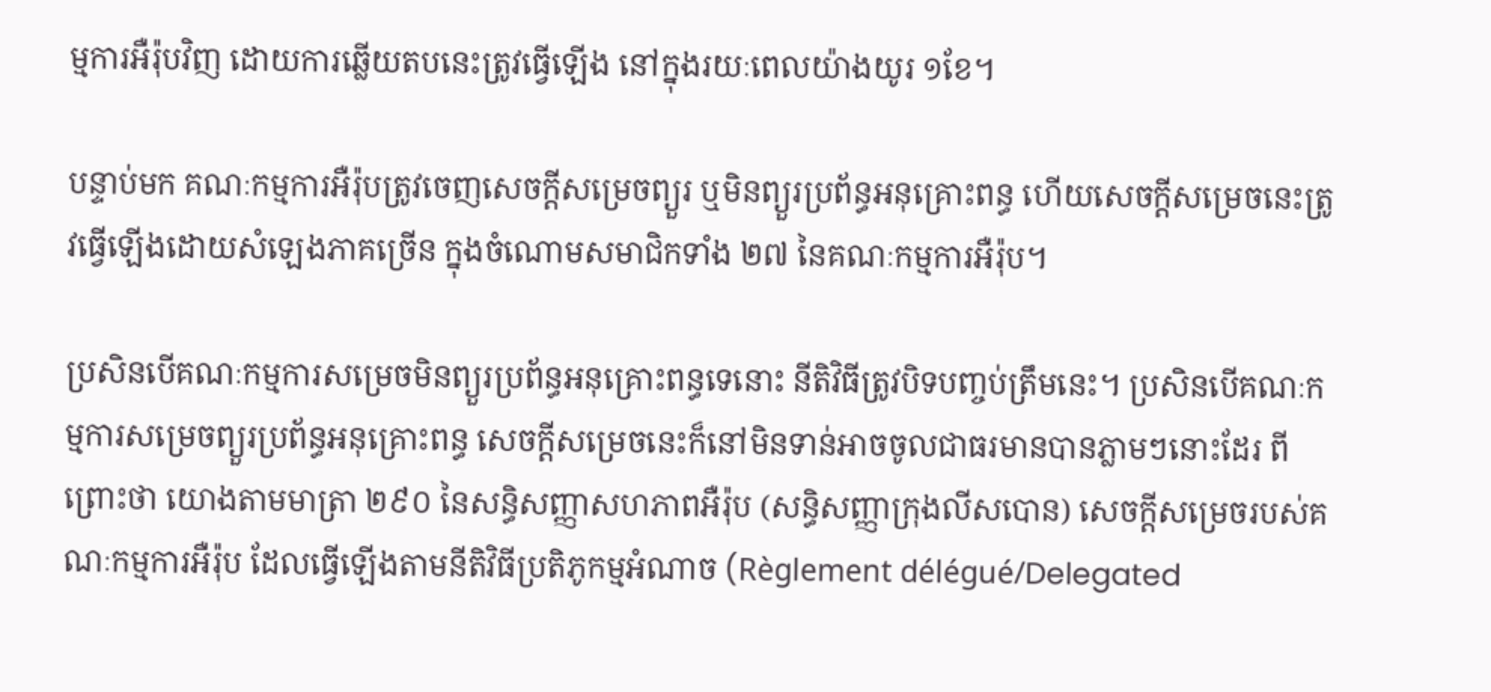ម្មការអឺរ៉ុបវិញ ដោយការឆ្លើយតបនេះត្រូវធ្វើឡើង នៅក្នុងរយៈពេលយ៉ាងយូរ ១ខែ។

បន្ទាប់មក គណៈកម្មការអឺរ៉ុបត្រូវចេញសេចក្តីសម្រេចព្យួរ ឬមិនព្យួរប្រព័ន្ធអនុគ្រោះពន្ធ ហើយសេចក្តីសម្រេចនេះត្រូវធ្វើឡើងដោយសំឡេងភាគច្រើន ក្នុងចំណោមសមាជិកទាំង ២៧ នៃគណៈកម្មការអឺរ៉ុប។

ប្រសិនបើគណៈកម្មការសម្រេចមិនព្យួរប្រព័ន្ធអនុគ្រោះពន្ធទេនោះ នីតិវិធីត្រូវបិទបញ្ចប់ត្រឹមនេះ។ ប្រសិនបើគណៈកម្មការសម្រេចព្យួរប្រព័ន្ធអនុគ្រោះពន្ធ សេចក្តីសម្រេចនេះក៏នៅមិនទាន់អាចចូលជាធរមានបានភ្លាមៗនោះដែរ ពីព្រោះថា យោងតាមមាត្រា ២៩០ នៃសន្ធិសញ្ញាសហភាពអឺរ៉ុប (សន្ធិសញ្ញាក្រុងលីសបោន) សេចក្តីសម្រេចរបស់គណៈកម្មការអឺរ៉ុប ដែលធ្វើឡើងតាមនីតិវិធីប្រតិភូកម្មអំណាច (Règlement délégué/Delegated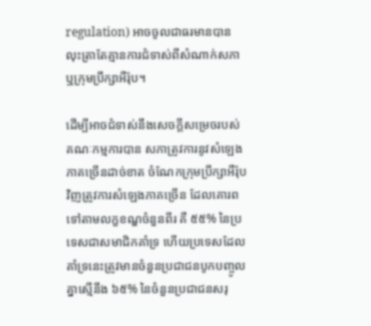regulation) អាចចូលជាធរមានបាន លុះត្រាតែគ្មានការជំទាស់ពីសំណាក់សភា ឬក្រុមប្រឹក្សាអឺរ៉ុប។

ដើម្បីអាចជំទាស់នឹងសេចក្តីសម្រេចរបស់គណៈកម្មការបាន សភាត្រូវការនូវសំឡេងភាគច្រើនដាច់ខាត ចំណែកក្រុមប្រឹក្សាអឺរ៉ុបវិញត្រូវការសំឡេងភាគច្រើន ដែលគោរពទៅតាមលក្ខខណ្ឌចំនួនពីរ គឺ ៥៥% នៃប្រទេសជាសមាជិកគាំទ្រ ហើយប្រទេសដែលគាំទ្រនេះត្រូវមានចំនួនប្រជាជនបូកបញ្ចូលគ្នាស្មើនឹង ៦៥% នៃចំនួនប្រជាជនសរុ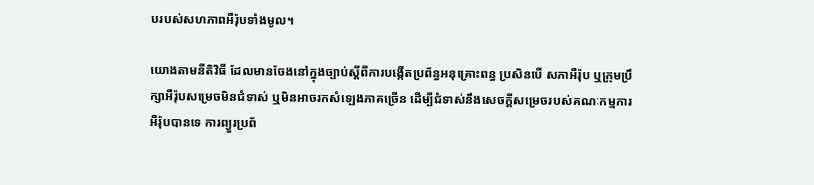បរបស់សហភាពអឺរ៉ុបទាំងមូល។

យោងតាមនីតិវិធី ដែលមានចែងនៅក្នុងច្បាប់ស្តីពីការបង្កើតប្រព័ន្ធអនុគ្រោះពន្ធ ប្រសិនបើ សភាអឺរ៉ុប ឬក្រុមប្រឹក្សាអឺរ៉ុបសម្រេចមិនជំទាស់ ឬមិនអាចរកសំឡេងភាគច្រើន ដើម្បីជំទាស់នឹងសេចក្តីសម្រេចរបស់គណៈកម្មការអឺរ៉ុបបានទេ ការព្យួរប្រព័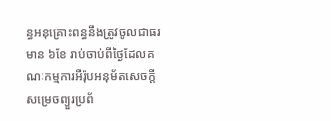ន្ធអនុគ្រោះពន្ធនឹងត្រូវចូលជាធរមាន ៦ខែ រាប់ចាប់ពីថ្ងៃដែលគណៈកម្មការអឺរ៉ុបអនុម័តសេចក្តីសម្រេចព្យួរប្រព័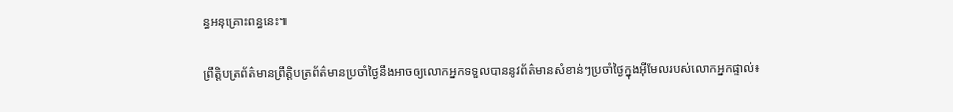ន្ធអនុគ្រោះពន្ធនេះ៕

ព្រឹត្តិបត្រព័ត៌មានព្រឹត្តិបត្រព័ត៌មានប្រចាំថ្ងៃនឹងអាចឲ្យលោកអ្នកទទួលបាននូវព័ត៌មានសំខាន់ៗប្រចាំថ្ងៃក្នុងអ៊ីមែលរបស់លោកអ្នកផ្ទាល់៖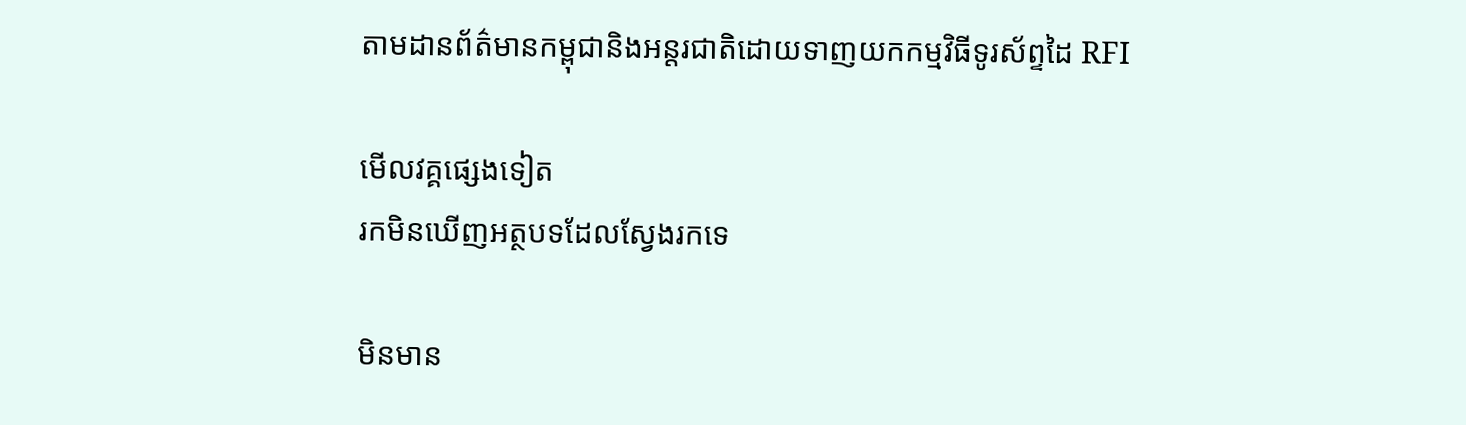តាមដានព័ត៌មានកម្ពុជានិងអន្តរជាតិដោយទាញយកកម្មវិធីទូរស័ព្ទដៃ RFI

មើលវគ្គផ្សេងទៀត
រកមិនឃើញអត្ថបទដែលស្វែងរកទេ

មិនមាន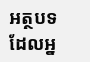អត្ថបទដែលអ្ន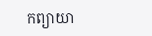កព្យាយា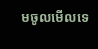មចូលមើលទេ